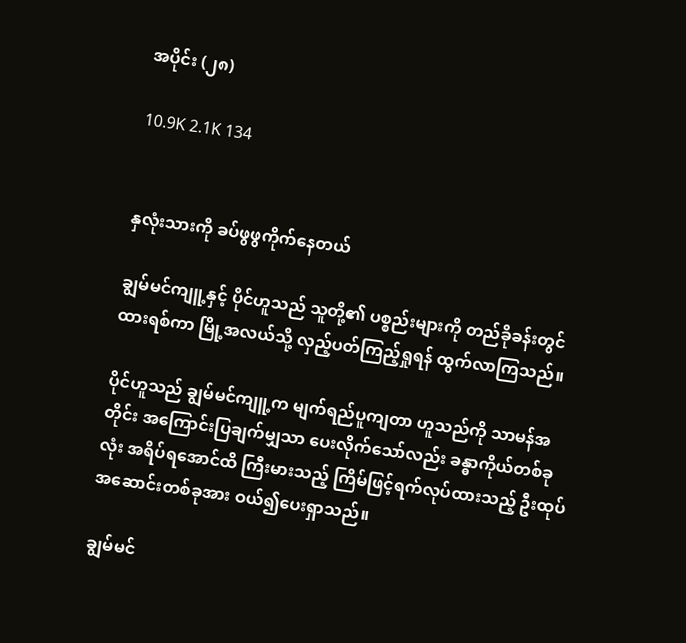အပိုင်း (၂၈)

10.9K 2.1K 134


နှလုံးသားကို ခပ်ဖွဖွကိုက်နေတယ်

ချွမ်မင်ကျူ့နှင့် ပိုင်ဟူသည် သူတို့၏ ပစ္စည်းများကို တည်ခိုခန်းတွင်ထားရစ်ကာ မြို့အလယ်သို့ လှည့်ပတ်ကြည့်ရှုရန် ထွက်လာကြသည်။

ပိုင်ဟူသည် ချွမ်မင်ကျူ့က မျက်ရည်ပူကျတာ ဟူသည်ကို သာမန်အတိုင်း အကြောင်းပြချက်မျှသာ ပေးလိုက်သော်လည်း ခန္ဓာကိုယ်တစ်ခုလုံး အရိပ်ရအောင်ထိ ကြီးမားသည့် ကြိမ်ဖြင့်ရက်လုပ်ထားသည့် ဦးထုပ် အဆောင်းတစ်ခုအား ဝယ်၍ပေးရှာသည်။

ချွမ်မင်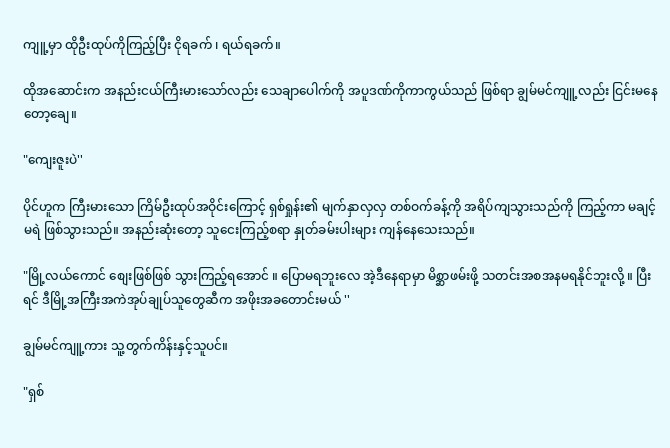ကျူ့မှာ ထိုဦးထုပ်ကိုကြည့်ပြီး ငိုရခက် ၊ ရယ်ရခက်။

ထိုအဆောင်းက အနည်းငယ်ကြီးမားသော်လည်း သေချာပေါက်ကို အပူဒဏ်ကိုကာကွယ်သည် ဖြစ်ရာ ချွမ်မင်ကျူ့လည်း ငြင်းမနေတော့ချေ။

"ကျေးဇူးပဲ''

ပိုင်ဟူက ကြီးမားသော ကြိမ်ဦးထုပ်အဝိုင်းကြောင့် ရှစ်ရှုန်း၏ မျက်နှာလှလှ တစ်ဝက်ခန့်ကို အရိပ်ကျသွားသည်ကို ကြည့်ကာ မချင့်မရဲ ဖြစ်သွားသည်။ အနည်းဆုံးတော့ သူငေးကြည့်စရာ နှုတ်ခမ်းပါးများ ကျန်နေသေးသည်။

"မြို့လယ်ကောင် စျေးဖြစ်ဖြစ် သွားကြည့်ရအောင် ။ ပြောမရဘူးလေ အဲ့ဒီနေရာမှာ မိစ္ဆာဖမ်းဖို့ သတင်းအစအနမရနိုင်ဘူးလို့ ။ ပြီးရင် ဒီမြို့အကြီးအကဲအုပ်ချုပ်သူတွေဆီက အဖိုးအခတောင်းမယ် ''

ချွမ်မင်ကျူ့ကား သူ့တွက်ကိန်းနှင့်သူပင်။

"ရှစ်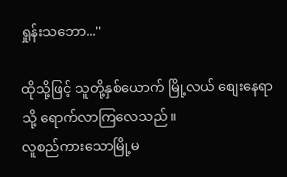ရှုန်းသဘော...''

ထိုသို့ဖြင့် သူတို့နှစ်ယောက် မြို့လယ် စျေးနေရာသို့ ရောက်လာကြလေသည်။
လူစည်ကားသောမြို့မ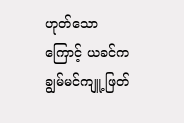ဟုတ်သောကြောင့် ယခင်က ချွမ်မင်ကျူ့ ဖြတ်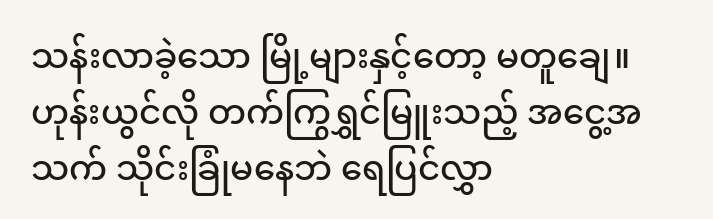သန်းလာခဲ့သော မြို့များနှင့်တော့ မတူချေ။ ဟုန်းယွင်လို တက်ကြွရွှင်မြူးသည့် အငွေ့အသက် သိုင်းခြုံမနေဘဲ ရေပြင်လွှာ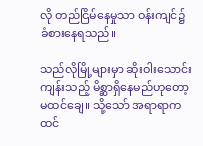လို တည်ငြိမ်နေမှုသာ ဝန်းကျင်၌ ခံစားနေရသည်။

သည်လိုမြို့များမှာ ဆိုးဝါးသောင်းကျန်းသည့် မိစ္ဆာရှိနေမည်ဟုတော့ မထင်ချေ။ သို့သော် အရာရာက ထင်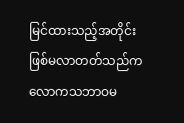မြင်ထားသည့်အတိုင်း ဖြစ်မလာတတ်သည်က လောကသဘာဝမ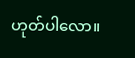ဟုတ်ပါလော။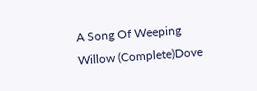A Song Of Weeping Willow (Complete)Dove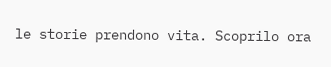le storie prendono vita. Scoprilo ora